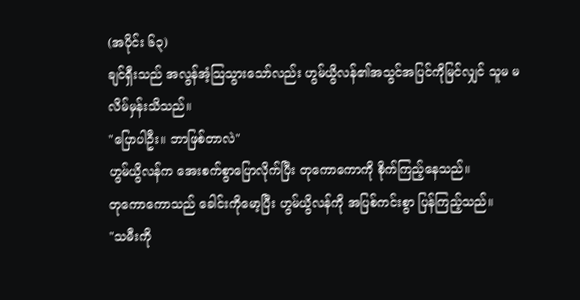(အပိုင်း ၆၃)
ချင်ရှီးသည် အလွန်အံ့သြသွားသော်လည်း ဟွမ်ယွိလန်၏အသွင်အပြင်ကိုမြင်လျှင် သူမ မလိမ်မှန်းသိသည်။
"ပြောပါဦး။ ဘာဖြစ်တာလဲ"
ဟွမ်ယွိလန်က အေးစက်စွာပြောလိုက်ပြီး တုကောကောကို စိုက်ကြည့်နေသည်။
တုကောကောသည် ခေါင်းကိုမော့ပြီး ဟွမ်ယွိလန်ကို အပြစ်ကင်းစွာ ပြန်ကြည့်သည်။
"သမီးကို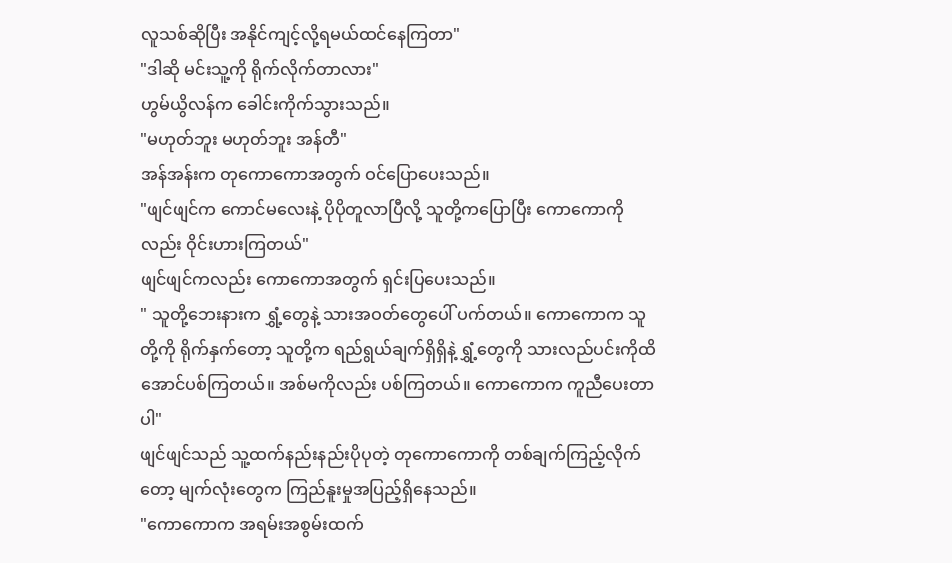လူသစ်ဆိုပြီး အနိုင်ကျင့်လို့ရမယ်ထင်နေကြတာ"
"ဒါဆို မင်းသူ့ကို ရိုက်လိုက်တာလား"
ဟွမ်ယွိလန်က ခေါင်းကိုက်သွားသည်။
"မဟုတ်ဘူး မဟုတ်ဘူး အန်တီ"
အန်အန်းက တုကောကောအတွက် ဝင်ပြောပေးသည်။
"ဖျင်ဖျင်က ကောင်မလေးနဲ့ ပိုပိုတူလာပြီလို့ သူတို့ကပြောပြီး ကောကောကိုလည်း ဝိုင်းဟားကြတယ်"
ဖျင်ဖျင်ကလည်း ကောကောအတွက် ရှင်းပြပေးသည်။
" သူတို့ဘေးနားက ရွှံ့တွေနဲ့ သားအဝတ်တွေပေါ် ပက်တယ်။ ကောကောက သူတို့ကို ရိုက်နှက်တော့ သူတို့က ရည်ရွယ်ချက်ရှိရှိနဲ့ ရွှံ့တွေကို သားလည်ပင်းကိုထိအောင်ပစ်ကြတယ်။ အစ်မကိုလည်း ပစ်ကြတယ်။ ကောကောက ကူညီပေးတာပါ"
ဖျင်ဖျင်သည် သူ့ထက်နည်းနည်းပိုပုတဲ့ တုကောကောကို တစ်ချက်ကြည့်လိုက်တော့ မျက်လုံးတွေက ကြည်နူးမှုအပြည့်ရှိနေသည်။
"ကောကောက အရမ်းအစွမ်းထက်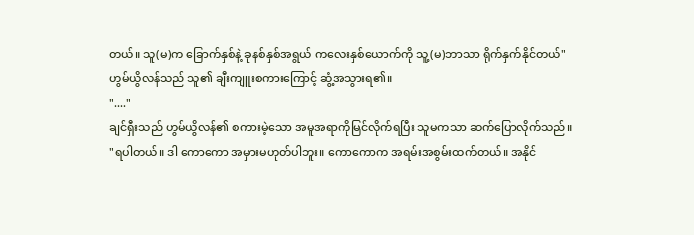တယ်။ သူ(မ)က ခြောက်နှစ်နဲ့ ခုနစ်နှစ်အရွယ် ကလေးနှစ်ယောက်ကို သူ့(မ)ဘာသာ ရိုက်နှက်နိုင်တယ်"
ဟွမ်ယွိလန်သည် သူ၏ ချီးကျူးစကားကြောင့် ဆွံ့အသွားရ၏။
"...."
ချင်ရှီးသည် ဟွမ်ယွိလန်၏ စကားမဲ့သော အမူအရာကိုမြင်လိုက်ရပြီး သူမကသာ ဆက်ပြောလိုက်သည်။
"ရပါတယ်။ ဒါ ကောကော အမှားမဟုတ်ပါဘူး။ ကောကောက အရမ်းအစွမ်းထက်တယ်။ အနိုင်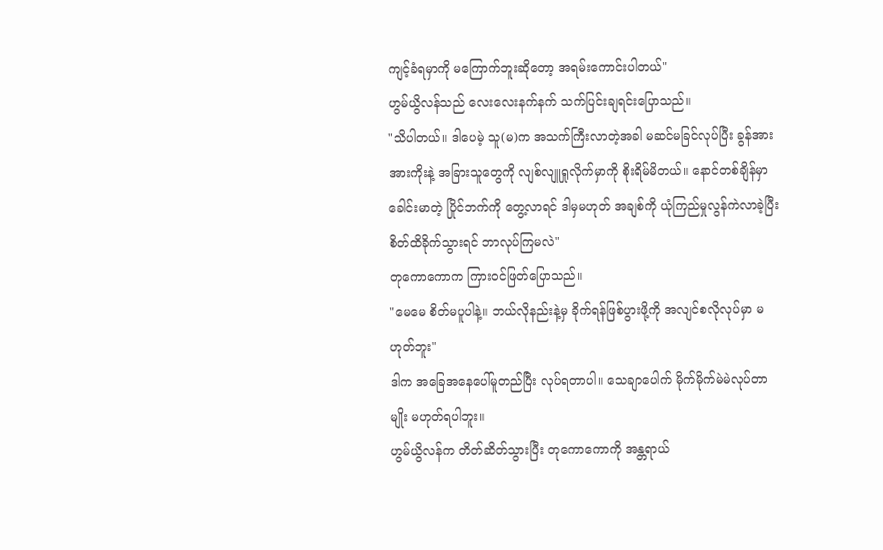ကျင့်ခံရမှာကို မကြောက်ဘူးဆိုတော့ အရမ်းကောင်းပါတယ်"
ဟွမ်ယွိလန်သည် လေးလေးနက်နက် သက်ပြင်းချရင်းပြောသည်။
"သိပါတယ်။ ဒါပေမဲ့ သူ(မ)က အသက်ကြီးလာတဲ့အခါ မဆင်မခြင်လုပ်ပြီး ခွန်အား အားကိုးနဲ့ အခြားသူတွေကို လျစ်လျူရှုလိုက်မှာကို စိုးရိမ်မိတယ်။ နောင်တစ်ချိန်မှာ ခေါင်းမာတဲ့ ပြိုင်ဘက်ကို တွေ့လာရင် ဒါမှမဟုတ် အချစ်ကို ယုံကြည်မှုလွန်ကဲလာခဲ့ပြီး စိတ်ထိခိုက်သွားရင် ဘာလုပ်ကြမလဲ"
တုကောကောက ကြားဝင်ဖြတ်ပြောသည်။
"မေမေ စိတ်မပူပါနဲ့။ ဘယ်လိုနည်းနဲ့မှ ခိုက်ရန်ဖြစ်ပွားဖို့ကို အလျင်စလိုလုပ်မှာ မဟုတ်ဘူး"
ဒါက အခြေအနေပေါ်မူတည်ပြီး လုပ်ရတာပါ။ သေချာပေါက် မိုက်မိုက်မဲမဲလုပ်တာမျိုး မဟုတ်ရပါဘူး။
ဟွမ်ယွိလန်က တိတ်ဆိတ်သွားပြီး တုကောကောကို အန္တရာယ်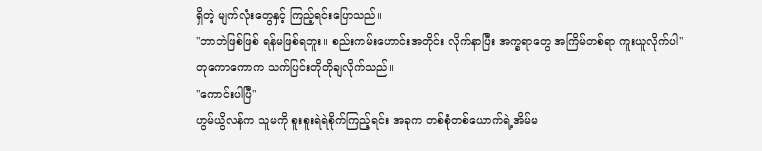ရှိတဲ့ မျက်လုံးတွေနှင့် ကြည့်ရင်းပြောသည်။
"ဘာဘဲဖြစ်ဖြစ် ရန်မဖြစ်ရဘူး။ စည်းကမ်းဟောင်းအတိုင်း လိုက်နာပြီး အက္ခရာတွေ အကြိမ်တစ်ရာ ကူးယူလိုက်ပါ"
တုကောကောက သက်ပြင်းတိုတိုချလိုက်သည်။
"ကောင်းပါပြီ"
ဟွမ်ယွိလန်က သူမကို စူးစူးရဲရဲစိုက်ကြည့်ရင်း အခုက တစ်စုံတစ်ယောက်ရဲ့အိမ်မ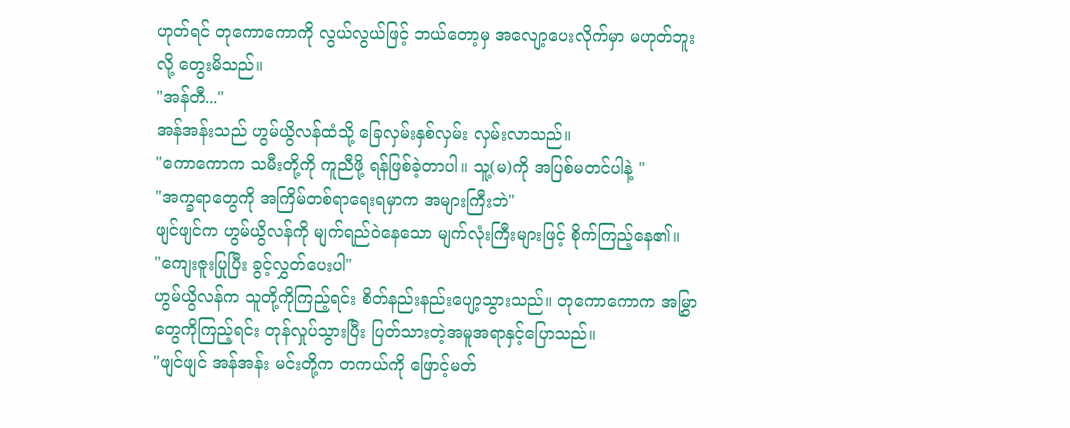ဟုတ်ရင် တုကောကောကို လွယ်လွယ်ဖြင့် ဘယ်တော့မှ အလျော့ပေးလိုက်မှာ မဟုတ်ဘူးလို့ တွေးမိသည်။
"အန်တီ..."
အန်အန်းသည် ဟွမ်ယွိလန်ထံသို့ ခြေလှမ်းနှစ်လှမ်း လှမ်းလာသည်။
"ကောကောက သမီးတို့ကို ကူညီဖို့ ရန်ဖြစ်ခဲ့တာပါ။ သူ့(မ)ကို အပြစ်မတင်ပါနဲ့ "
"အက္ခရာတွေကို အကြိမ်တစ်ရာရေးရမှာက အများကြီးဘဲ"
ဖျင်ဖျင်က ဟွမ်ယွိလန်ကို မျက်ရည်ဝဲနေသော မျက်လုံးကြီးများဖြင့် စိုက်ကြည့်နေ၏။
"ကျေးဇူးပြုပြီး ခွင့်လွှတ်ပေးပါ"
ဟွမ်ယွိလန်က သူတို့ကိုကြည့်ရင်း စိတ်နည်းနည်းပျော့သွားသည်။ တုကောကောက အမြွှာတွေကိုကြည့်ရင်း တုန်လှုပ်သွားပြီး ပြတ်သားတဲ့အမူအရာနှင့်ပြောသည်။
"ဖျင်ဖျင် အန်အန်း မင်းတို့က တကယ်ကို ဖြောင့်မတ်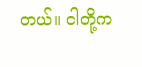တယ်။ ငါတို့က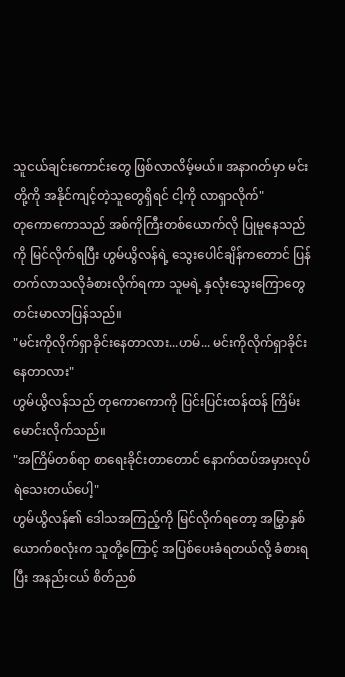သူငယ်ချင်းကောင်းတွေ ဖြစ်လာလိမ့်မယ်။ အနာဂတ်မှာ မင်းတို့ကို အနိုင်ကျင့်တဲ့သူတွေရှိရင် ငါ့ကို လာရှာလိုက်"
တုကောကောသည် အစ်ကိုကြီးတစ်ယောက်လို ပြုမူနေသည်ကို မြင်လိုက်ရပြီး ဟွမ်ယွိလန်ရဲ့ သွေးပေါင်ချိန်ကတောင် ပြန်တက်လာသလိုခံစားလိုက်ရကာ သူမရဲ့ နှလုံးသွေးကြောတွေ တင်းမာလာပြန်သည်။
"မင်းကိုလိုက်ရှာခိုင်းနေတာလား...ဟမ်... မင်းကိုလိုက်ရှာခိုင်းနေတာလား"
ဟွမ်ယွိလန်သည် တုကောကောကို ပြင်းပြင်းထန်ထန် ကြိမ်းမောင်းလိုက်သည်။
"အကြိမ်တစ်ရာ စာရေးခိုင်းတာတောင် နောက်ထပ်အမှားလုပ်ရဲသေးတယ်ပေါ့"
ဟွမ်ယွိလန်၏ ဒေါသအကြည့်ကို မြင်လိုက်ရတော့ အမြွှာနှစ်ယောက်စလုံးက သူတို့ကြောင့် အပြစ်ပေးခံရတယ်လို့ ခံစားရပြီး အနည်းငယ် စိတ်ညစ်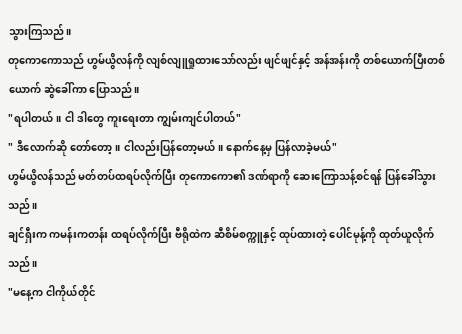သွားကြသည်။
တုကောကောသည် ဟွမ်ယွိလန်ကို လျစ်လျူရှုထားသော်လည်း ဖျင်ဖျင်နှင့် အန်အန်းကို တစ်ယောက်ပြီးတစ်ယောက် ဆွဲခေါ်ကာ ပြောသည်။
"ရပါတယ်။ ငါ ဒါတွေ ကူးရေးတာ ကျွမ်းကျင်ပါတယ်"
" ဒီလောက်ဆို တော်တော့။ ငါလည်းပြန်တော့မယ်။ နောက်နေ့မှ ပြန်လာခဲ့မယ်"
ဟွမ်ယွိလန်သည် မတ်တပ်ထရပ်လိုက်ပြီး တုကောကော၏ ဒဏ်ရာကို ဆေးကြောသန့်စင်ရန် ပြန်ခေါ်သွားသည်။
ချင်ရှီးက ကမန်းကတန်း ထရပ်လိုက်ပြီး ဗီရိုထဲက ဆီစိမ်စက္ကူနှင့် ထုပ်ထားတဲ့ ပေါင်မုန့်ကို ထုတ်ယူလိုက်သည်။
"မနေ့က ငါကိုယ်တိုင်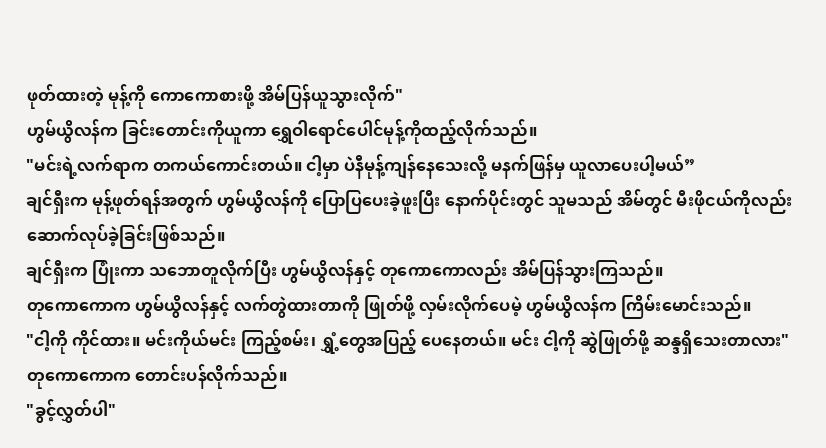ဖုတ်ထားတဲ့ မုန့်ကို ကောကောစားဖို့ အိမ်ပြန်ယူသွားလိုက်"
ဟွမ်ယွိလန်က ခြင်းတောင်းကိုယူကာ ရွှေဝါရောင်ပေါင်မုန့်ကိုထည့်လိုက်သည်။
"မင်းရဲ့လက်ရာက တကယ်ကောင်းတယ်။ ငါ့မှာ ပဲနီမုန့်ကျန်နေသေးလို့ မနက်ဖြန်မှ ယူလာပေးပါ့မယ်”
ချင်ရှီးက မုန့်ဖုတ်ရန်အတွက် ဟွမ်ယွိလန်ကို ပြောပြပေးခဲ့ဖူးပြီး နောက်ပိုင်းတွင် သူမသည် အိမ်တွင် မီးဖိုငယ်ကိုလည်း ဆောက်လုပ်ခဲ့ခြင်းဖြစ်သည်။
ချင်ရှီးက ပြုံးကာ သဘောတူလိုက်ပြီး ဟွမ်ယွိလန်နှင့် တုကောကောလည်း အိမ်ပြန်သွားကြသည်။
တုကောကောက ဟွမ်ယွိလန်နှင့် လက်တွဲထားတာကို ဖြုတ်ဖို့ လှမ်းလိုက်ပေမဲ့ ဟွမ်ယွိလန်က ကြိမ်းမောင်းသည်။
"ငါ့ကို ကိုင်ထား။ မင်းကိုယ်မင်း ကြည့်စမ်း၊ ရွှံ့တွေအပြည့် ပေနေတယ်။ မင်း ငါ့ကို ဆွဲဖြုတ်ဖို့ ဆန္ဒရှိသေးတာလား"
တုကောကောက တောင်းပန်လိုက်သည်။
"ခွင့်လွှတ်ပါ"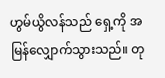ဟွမ်ယွိလန်သည် ရှေ့ကို အမြန်လျှောက်သွားသည်။ တု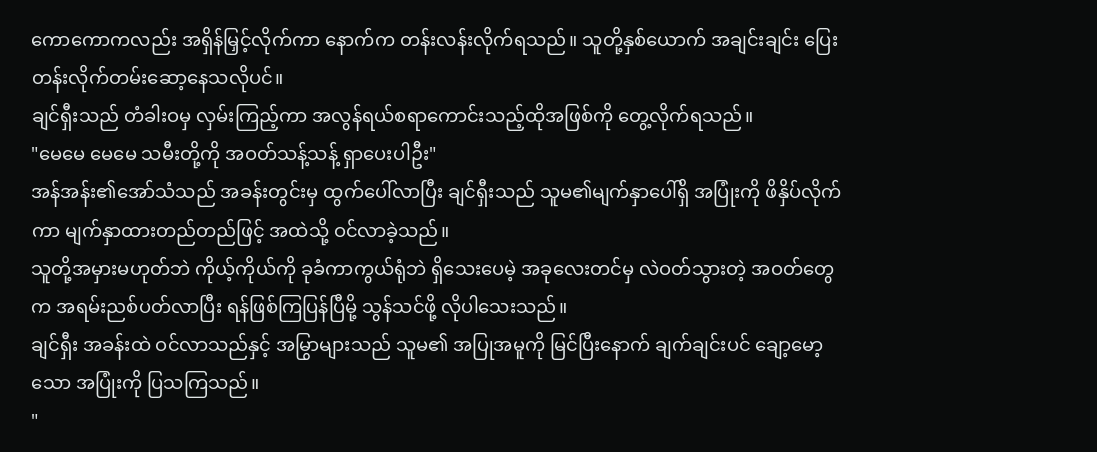ကောကောကလည်း အရှိန်မြှင့်လိုက်ကာ နောက်က တန်းလန်းလိုက်ရသည်။ သူတို့နှစ်ယောက် အချင်းချင်း ပြေးတန်းလိုက်တမ်းဆော့နေသလိုပင်။
ချင်ရှီးသည် တံခါးဝမှ လှမ်းကြည့်ကာ အလွန်ရယ်စရာကောင်းသည့်ထိုအဖြစ်ကို တွေ့လိုက်ရသည်။
"မေမေ မေမေ သမီးတို့ကို အဝတ်သန့်သန့် ရှာပေးပါဦး"
အန်အန်း၏အော်သံသည် အခန်းတွင်းမှ ထွက်ပေါ်လာပြီး ချင်ရှီးသည် သူမ၏မျက်နှာပေါ်ရှိ အပြုံးကို ဖိနှိပ်လိုက်ကာ မျက်နှာထားတည်တည်ဖြင့် အထဲသို့ ဝင်လာခဲ့သည်။
သူတို့အမှားမဟုတ်ဘဲ ကိုယ့်ကိုယ်ကို ခုခံကာကွယ်ရုံဘဲ ရှိသေးပေမဲ့ အခုလေးတင်မှ လဲဝတ်သွားတဲ့ အဝတ်တွေက အရမ်းညစ်ပတ်လာပြီး ရန်ဖြစ်ကြပြန်ပြီမို့ သွန်သင်ဖို့ လိုပါသေးသည်။
ချင်ရှီး အခန်းထဲ ဝင်လာသည်နှင့် အမြွာများသည် သူမ၏ အပြုအမူကို မြင်ပြီးနောက် ချက်ချင်းပင် ချော့မော့သော အပြုံးကို ပြသကြသည်။
"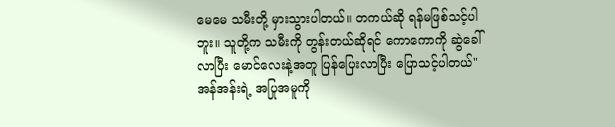မေမေ သမီးတို့ မှားသွားပါတယ်။ တကယ်ဆို ရန်မဖြစ်သင့်ပါဘူး။ သူတို့က သမီးကို တွန်းတယ်ဆိုရင် ကောကောကို ဆွဲခေါ်လာပြီး မောင်လေးနဲ့အတူ ပြန်ပြေးလာပြီး ပြောသင့်ပါတယ်"
အန်အန်းရဲ့ အပြုအမူကို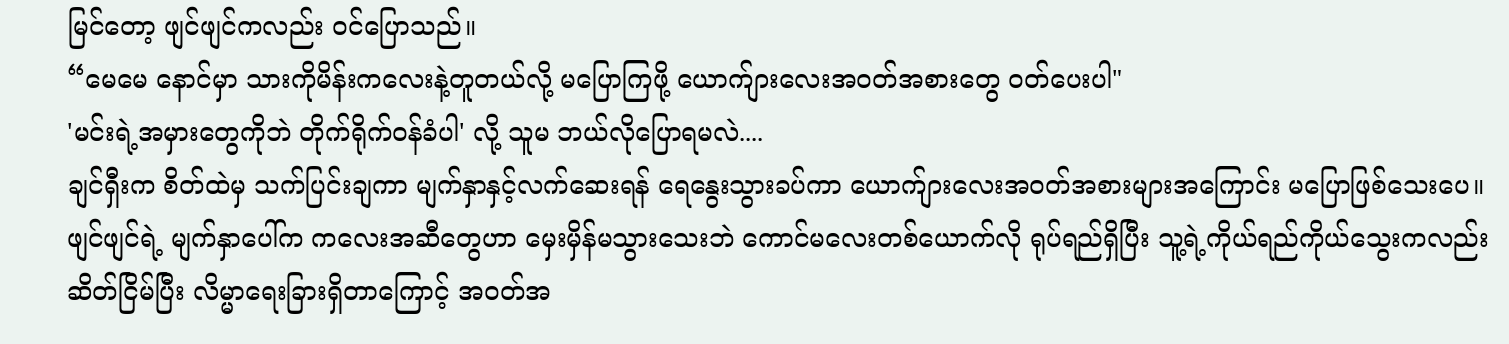မြင်တော့ ဖျင်ဖျင်ကလည်း ဝင်ပြောသည်။
“မေမေ နောင်မှာ သားကိုမိန်းကလေးနဲ့တူတယ်လို့ မပြောကြဖို့ ယောက်ျားလေးအဝတ်အစားတွေ ဝတ်ပေးပါ"
'မင်းရဲ့အမှားတွေကိုဘဲ တိုက်ရိုက်ဝန်ခံပါ' လို့ သူမ ဘယ်လိုပြောရမလဲ....
ချင်ရှီးက စိတ်ထဲမှ သက်ပြင်းချကာ မျက်နှာနှင့်လက်ဆေးရန် ရေနွေးသွားခပ်ကာ ယောက်ျားလေးအဝတ်အစားများအကြောင်း မပြောဖြစ်သေးပေ။
ဖျင်ဖျင်ရဲ့ မျက်နှာပေါ်က ကလေးအဆီတွေဟာ မှေးမှိန်မသွားသေးဘဲ ကောင်မလေးတစ်ယောက်လို ရုပ်ရည်ရှိပြီး သူ့ရဲ့ကိုယ်ရည်ကိုယ်သွေးကလည်း ဆိတ်ငြိမ်ပြီး လိမ္မာရေးခြားရှိတာကြောင့် အဝတ်အ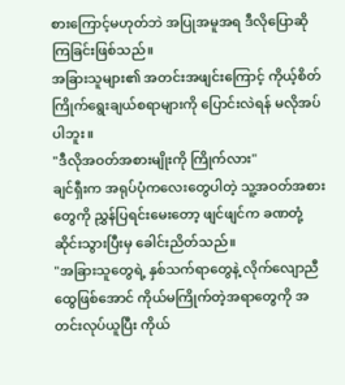စားကြောင့်မဟုတ်ဘဲ အပြုအမူအရ ဒီလိုပြောဆိုကြခြင်းဖြစ်သည်။
အခြားသူများ၏ အတင်းအဖျင်းကြောင့် ကိုယ့်စိတ်ကြိုက်ရွေးချယ်စရာများကို ပြောင်းလဲရန် မလိုအပ်ပါဘူး။
"ဒီလိုအဝတ်အစားမျိုးကို ကြိုက်လား"
ချင်ရှီးက အရုပ်ပုံကလေးတွေပါတဲ့ သူ့အဝတ်အစားတွေကို ညွှန်ပြရင်းမေးတော့ ဖျင်ဖျင်က ခဏတုံ့ဆိုင်းသွားပြီးမှ ခေါင်းညိတ်သည်။
"အခြားသူတွေရဲ့ နှစ်သက်ရာတွေနဲ့ လိုက်လျောညီထွေဖြစ်အောင် ကိုယ်မကြိုက်တဲ့အရာတွေကို အတင်းလုပ်ယူပြီး ကိုယ်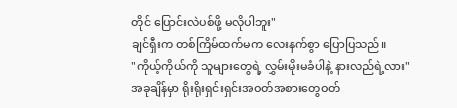တိုင် ပြောင်းလဲပစ်ဖို့ မလိုပါဘူး"
ချင်ရှီးက တစ်ကြိမ်ထက်မက လေးနက်စွာ ပြောပြသည်။
"ကိုယ့်ကိုယ်ကို သူများတွေရဲ့ လွှမ်းမိုးမခံပါနဲ့ နားလည်ရဲ့လား"
အခုချိန်မှာ ရိုးရိုးရှင်းရှင်းအဝတ်အစားတွေဝတ်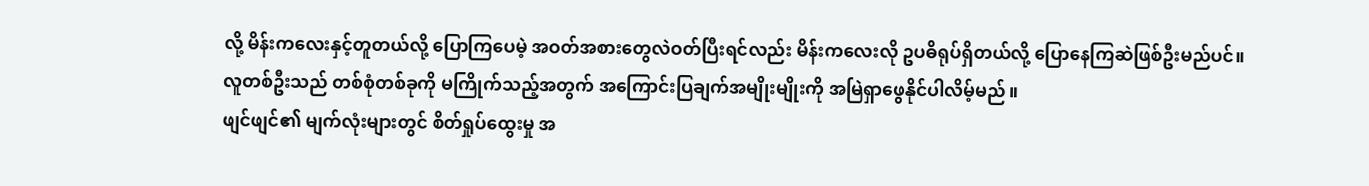လို့ မိန်းကလေးနှင့်တူတယ်လို့ ပြောကြပေမဲ့ အဝတ်အစားတွေလဲဝတ်ပြီးရင်လည်း မိန်းကလေးလို ဥပဓိရုပ်ရှိတယ်လို့ ပြောနေကြဆဲဖြစ်ဦးမည်ပင်။
လူတစ်ဦးသည် တစ်စုံတစ်ခုကို မကြိုက်သည့်အတွက် အကြောင်းပြချက်အမျိုးမျိုးကို အမြဲရှာဖွေနိုင်ပါလိမ့်မည်။
ဖျင်ဖျင်၏ မျက်လုံးများတွင် စိတ်ရှုပ်ထွေးမှု အ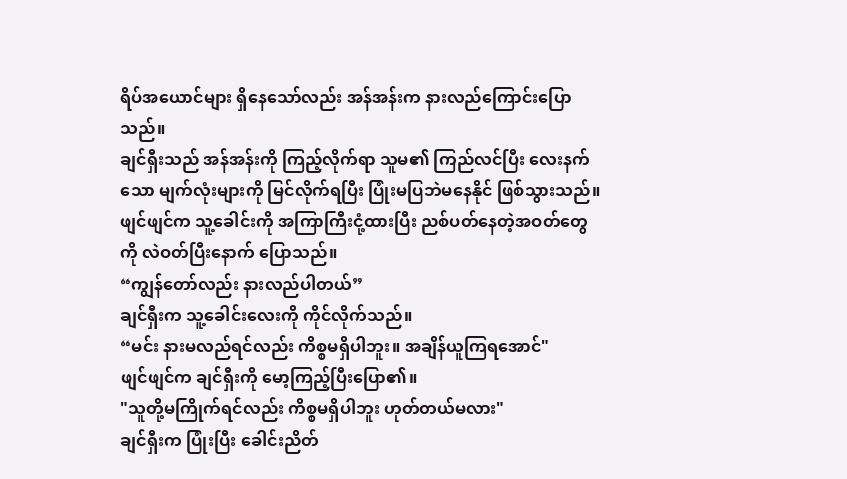ရိပ်အယောင်များ ရှိနေသော်လည်း အန်အန်းက နားလည်ကြောင်းပြောသည်။
ချင်ရှီးသည် အန်အန်းကို ကြည့်လိုက်ရာ သူမ၏ ကြည်လင်ပြီး လေးနက်သော မျက်လုံးများကို မြင်လိုက်ရပြီး ပြုံးမပြဘဲမနေနိုင် ဖြစ်သွားသည်။
ဖျင်ဖျင်က သူ့ခေါင်းကို အကြာကြီးငုံ့ထားပြီး ညစ်ပတ်နေတဲ့အဝတ်တွေကို လဲဝတ်ပြီးနောက် ပြောသည်။
“ကျွန်တော်လည်း နားလည်ပါတယ်”
ချင်ရှီးက သူ့ခေါင်းလေးကို ကိုင်လိုက်သည်။
“မင်း နားမလည်ရင်လည်း ကိစ္စမရှိပါဘူး။ အချိန်ယူကြရအောင်"
ဖျင်ဖျင်က ချင်ရှီးကို မော့ကြည့်ပြီးပြော၏။
"သူတို့မကြိုက်ရင်လည်း ကိစ္စမရှိပါဘူး ဟုတ်တယ်မလား"
ချင်ရှီးက ပြုံးပြီး ခေါင်းညိတ်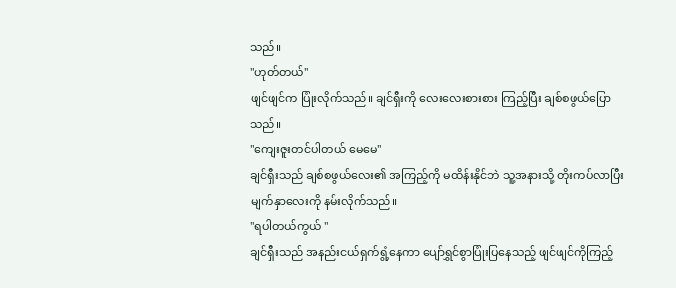သည်။
"ဟုတ်တယ်"
ဖျင်ဖျင်က ပြုံးလိုက်သည်။ ချင်ရှီးကို လေးလေးစားစား ကြည့်ပြီး ချစ်စဖွယ်ပြောသည်။
"ကျေးဇူးတင်ပါတယ် မေမေ"
ချင်ရှီးသည် ချစ်စဖွယ်လေး၏ အကြည့်ကို မထိန်းနိုင်ဘဲ သူ့အနားသို့ တိုးကပ်လာပြီး မျက်နှာလေးကို နမ်းလိုက်သည်။
"ရပါတယ်ကွယ် "
ချင်ရှီးသည် အနည်းငယ်ရှက်ရွံ့နေကာ ပျော်ရွှင်စွာပြုံးပြနေသည့် ဖျင်ဖျင်ကိုကြည့်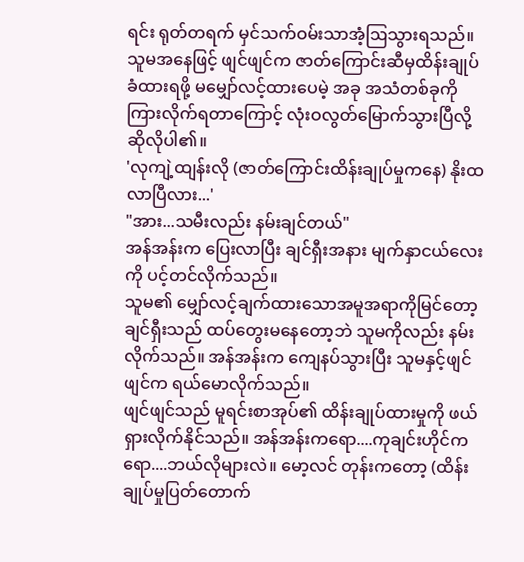ရင်း ရုတ်တရက် မှင်သက်ဝမ်းသာအံ့ဩသွားရသည်။
သူမအနေဖြင့် ဖျင်ဖျင်က ဇာတ်ကြောင်းဆီမှထိန်းချုပ်ခံထားရဖို့ မမျှော်လင့်ထားပေမဲ့ အခု အသံတစ်ခုကို ကြားလိုက်ရတာကြောင့် လုံးဝလွတ်မြောက်သွားပြီလို့ ဆိုလိုပါ၏။
'လုကျဲ့ထျန်းလို (ဇာတ်ကြောင်းထိန်းချုပ်မှုကနေ) နိုးထလာပြီလား...'
"အား...သမီးလည်း နမ်းချင်တယ်"
အန်အန်းက ပြေးလာပြီး ချင်ရှီးအနား မျက်နှာငယ်လေးကို ပင့်တင်လိုက်သည်။
သူမ၏ မျှော်လင့်ချက်ထားသောအမူအရာကိုမြင်တော့ ချင်ရှီးသည် ထပ်တွေးမနေတော့ဘဲ သူမကိုလည်း နမ်းလိုက်သည်။ အန်အန်းက ကျေနပ်သွားပြီး သူမနှင့်ဖျင်ဖျင်က ရယ်မောလိုက်သည်။
ဖျင်ဖျင်သည် မူရင်းစာအုပ်၏ ထိန်းချုပ်ထားမှုကို ဖယ်ရှားလိုက်နိုင်သည်။ အန်အန်းကရော....ကုချင်းဟိုင်ကရော....ဘယ်လိုများလဲ။ မော့လင် တုန်းကတော့ (ထိန်းချုပ်မှုပြတ်တောက်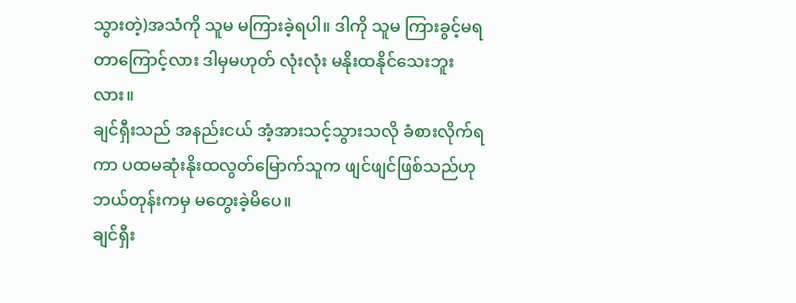သွားတဲ့)အသံကို သူမ မကြားခဲ့ရပါ။ ဒါကို သူမ ကြားခွင့်မရတာကြောင့်လား ဒါမှမဟုတ် လုံးလုံး မနိုးထနိုင်သေးဘူးလား။
ချင်ရှီးသည် အနည်းငယ် အံ့အားသင့်သွားသလို ခံစားလိုက်ရကာ ပထမဆုံးနိုးထလွတ်မြောက်သူက ဖျင်ဖျင်ဖြစ်သည်ဟု ဘယ်တုန်းကမှ မတွေးခဲ့မိပေ။
ချင်ရှီး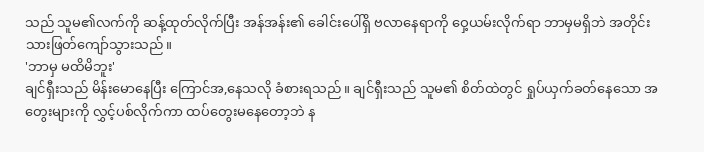သည် သူမ၏လက်ကို ဆန့်ထုတ်လိုက်ပြီး အန်အန်း၏ ခေါင်းပေါ်ရှိ ဗလာနေရာကို ဝှေ့ယမ်းလိုက်ရာ ဘာမှမရှိဘဲ အတိုင်းသားဖြတ်ကျော်သွားသည်။
'ဘာမှ မထိမိဘူး'
ချင်ရှီးသည် မိန်းမောနေပြီး ကြောင်အ,နေသလို ခံစားရသည်။ ချင်ရှီးသည် သူမ၏ စိတ်ထဲတွင် ရှုပ်ယှက်ခတ်နေသော အတွေးများကို လွှင့်ပစ်လိုက်ကာ ထပ်တွေးမနေတော့ဘဲ န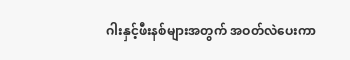ဂါးနှင့်ဖီးနစ်များအတွက် အဝတ်လဲပေးကာ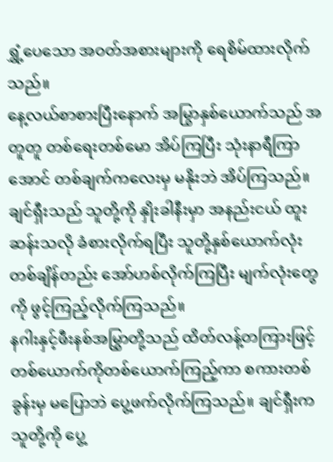ရွှံ့ပေသော အဝတ်အစားများကို ရေစိမ်ထားလိုက်သည်။
နေ့လယ်စာစားပြီးနောက် အမြွာနှစ်ယောက်သည် အတူတူ တစ်ရေးတစ်မော အိပ်ကြပြီး သုံးနာရီကြာအောင် တစ်ချက်ကလေးမှ မနိုးဘဲ အိပ်ကြသည်။
ချင်ရှီးသည် သူတို့ကို နှိုးခါနီးမှာ အနည်းငယ် ထူးဆန်းသလို ခံစားလိုက်ရပြီး သူတို့နှစ်ယောက်လုံး တစ်ချိန်တည်း အော်ဟစ်လိုက်ကြပြီး မျက်လုံးတွေကို ဖွင့်ကြည့်လိုက်ကြသည်။
နဂါးနှင့်ဖီးနစ်အမြွှာတို့သည် ထိတ်လန့်တကြားဖြင့် တစ်ယောက်ကိုတစ်ယောက်ကြည့်ကာ စကားတစ်ခွန်းမှ မပြောဘဲ ပွေ့ဖက်လိုက်ကြသည်။ ချင်ရှီးက သူတို့ကို ပွေ့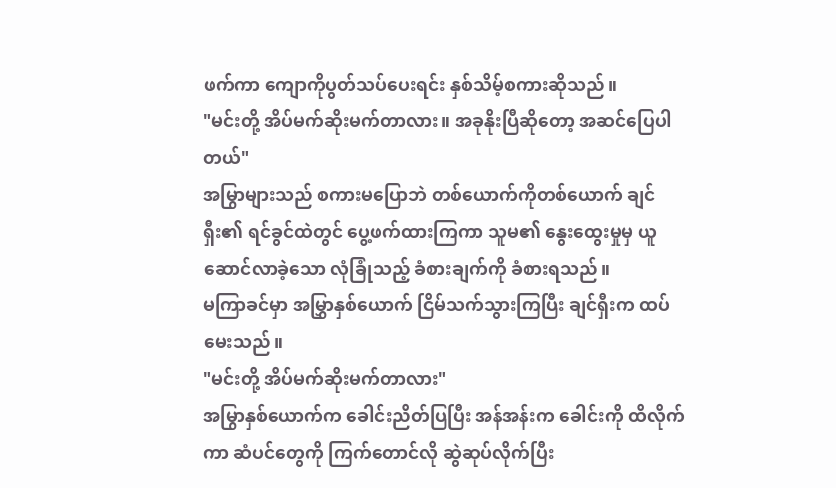ဖက်ကာ ကျောကိုပွတ်သပ်ပေးရင်း နှစ်သိမ့်စကားဆိုသည်။
"မင်းတို့ အိပ်မက်ဆိုးမက်တာလား။ အခုနိုးပြီဆိုတော့ အဆင်ပြေပါတယ်"
အမြွာများသည် စကားမပြောဘဲ တစ်ယောက်ကိုတစ်ယောက် ချင်ရှီး၏ ရင်ခွင်ထဲတွင် ပွေ့ဖက်ထားကြကာ သူမ၏ နွေးထွေးမှုမှ ယူဆောင်လာခဲ့သော လုံခြုံသည့် ခံစားချက်ကို ခံစားရသည်။
မကြာခင်မှာ အမြွှာနှစ်ယောက် ငြိမ်သက်သွားကြပြီး ချင်ရှီးက ထပ်မေးသည်။
"မင်းတို့ အိပ်မက်ဆိုးမက်တာလား"
အမြွာနှစ်ယောက်က ခေါင်းညိတ်ပြပြီး အန်အန်းက ခေါင်းကို ထိလိုက်ကာ ဆံပင်တွေကို ကြက်တောင်လို ဆွဲဆုပ်လိုက်ပြီး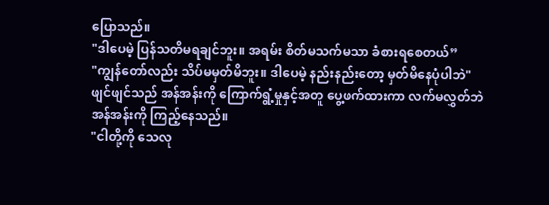ပြောသည်။
"ဒါပေမဲ့ ပြန်သတိမရချင်ဘူး။ အရမ်း စိတ်မသက်မသာ ခံစားရစေတယ်”
"ကျွန်တော်လည်း သိပ်မမှတ်မိဘူး။ ဒါပေမဲ့ နည်းနည်းတော့ မှတ်မိနေပုံပါဘဲ"
ဖျင်ဖျင်သည် အန်အန်းကို ကြောက်ရွံ့မှုနှင့်အတူ ပွေ့ဖက်ထားကာ လက်မလွှတ်ဘဲ အန်အန်းကို ကြည့်နေသည်။
"ငါတို့ကို သေလု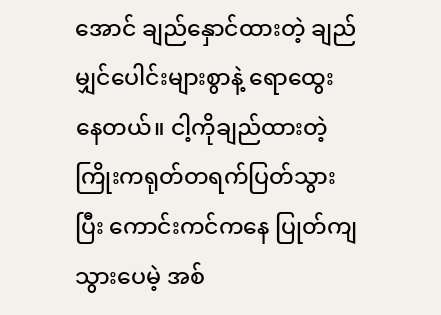အောင် ချည်နှောင်ထားတဲ့ ချည်မျှင်ပေါင်းများစွာနဲ့ ရောထွေးနေတယ်။ ငါ့ကိုချည်ထားတဲ့ကြိုးကရုတ်တရက်ပြတ်သွားပြီး ကောင်းကင်ကနေ ပြုတ်ကျသွားပေမဲ့ အစ်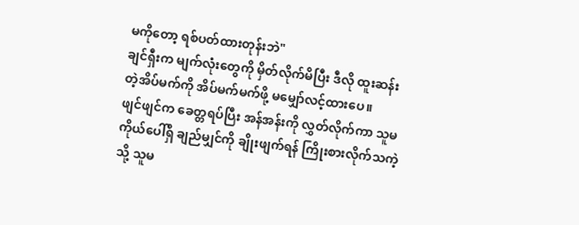မကိုတော့ ရစ်ပတ်ထားတုန်းဘဲ"
ချင်ရှီးက မျက်လုံးတွေကို မှိတ်လိုက်မိပြီး ဒီလို ထူးဆန်းတဲ့အိပ်မက်ကို အိပ်မက်မက်ဖို့ မမျှော်လင့်ထားပေ။
ဖျင်ဖျင်က ခေတ္တရပ်ပြီး အန်အန်းကို လွှတ်လိုက်ကာ သူမ ကိုယ်ပေါ်ရှိ ချည်မျှင်ကို ချိုးဖျက်ရန် ကြိုးစားလိုက်သကဲ့သို့ သူမ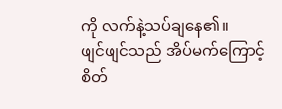ကို လက်နဲ့သပ်ချနေ၏။
ဖျင်ဖျင်သည် အိပ်မက်ကြောင့် စိတ်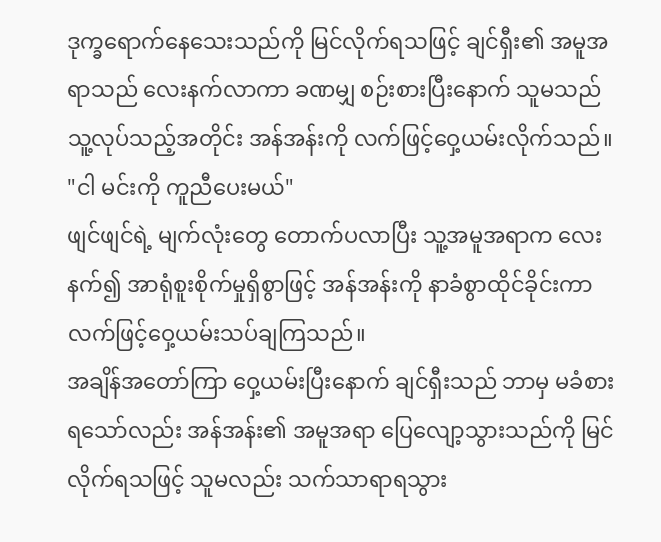ဒုက္ခရောက်နေသေးသည်ကို မြင်လိုက်ရသဖြင့် ချင်ရှီး၏ အမူအရာသည် လေးနက်လာကာ ခဏမျှ စဉ်းစားပြီးနောက် သူမသည် သူ့လုပ်သည့်အတိုင်း အန်အန်းကို လက်ဖြင့်ဝှေ့ယမ်းလိုက်သည်။
"ငါ မင်းကို ကူညီပေးမယ်"
ဖျင်ဖျင်ရဲ့ မျက်လုံးတွေ တောက်ပလာပြီး သူ့အမူအရာက လေးနက်၍ အာရုံစူးစိုက်မှုရှိစွာဖြင့် အန်အန်းကို နာခံစွာထိုင်ခိုင်းကာ လက်ဖြင့်ဝှေ့ယမ်းသပ်ချကြသည်။
အချိန်အတော်ကြာ ဝှေ့ယမ်းပြီးနောက် ချင်ရှီးသည် ဘာမှ မခံစားရသော်လည်း အန်အန်း၏ အမူအရာ ပြေလျော့သွားသည်ကို မြင်လိုက်ရသဖြင့် သူမလည်း သက်သာရာရသွား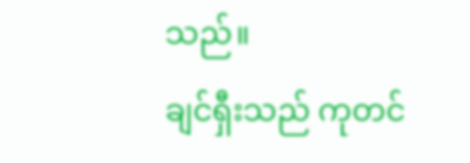သည်။
ချင်ရှီးသည် ကုတင်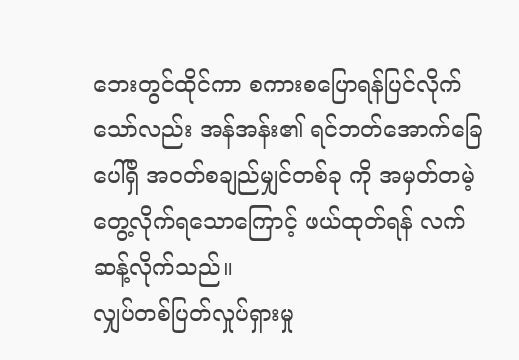ဘေးတွင်ထိုင်ကာ စကားစပြောရန်ပြင်လိုက်သော်လည်း အန်အန်း၏ ရင်ဘတ်အောက်ခြေပေါ်ရှိ အဝတ်စချည်မျှင်တစ်ခု ကို အမှတ်တမဲ့တွေ့လိုက်ရသောကြောင့် ဖယ်ထုတ်ရန် လက်ဆန့်လိုက်သည်။
လျှပ်တစ်ပြတ်လှုပ်ရှားမှု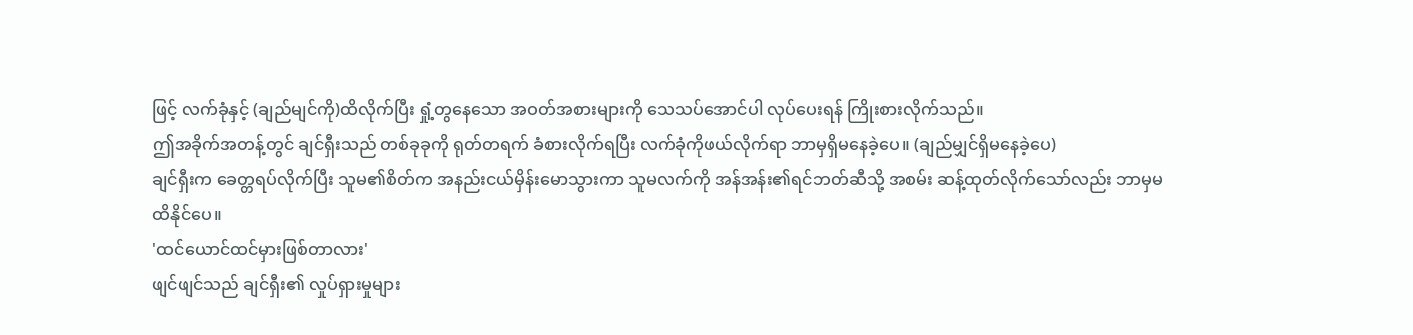ဖြင့် လက်ခုံနှင့် (ချည်မျင်ကို)ထိလိုက်ပြီး ရှုံ့တွနေသော အဝတ်အစားများကို သေသပ်အောင်ပါ လုပ်ပေးရန် ကြိုးစားလိုက်သည်။
ဤအခိုက်အတန့်တွင် ချင်ရှီးသည် တစ်ခုခုကို ရုတ်တရက် ခံစားလိုက်ရပြီး လက်ခုံကိုဖယ်လိုက်ရာ ဘာမှရှိမနေခဲ့ပေ။ (ချည်မျှင်ရှိမနေခဲ့ပေ)
ချင်ရှီးက ခေတ္တရပ်လိုက်ပြီး သူမ၏စိတ်က အနည်းငယ်မှိန်းမောသွားကာ သူမလက်ကို အန်အန်း၏ရင်ဘတ်ဆီသို့ အစမ်း ဆန့်ထုတ်လိုက်သော်လည်း ဘာမှမထိနိုင်ပေ။
'ထင်ယောင်ထင်မှားဖြစ်တာလား'
ဖျင်ဖျင်သည် ချင်ရှီး၏ လှုပ်ရှားမှုများ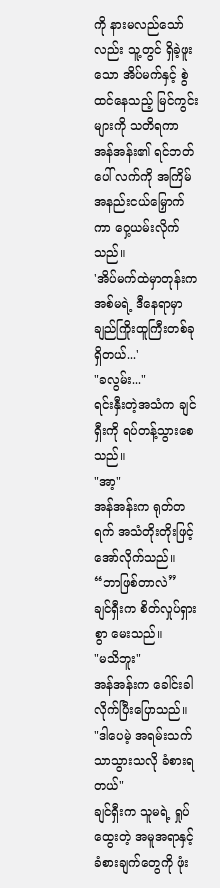ကို နားမလည်သော်လည်း သူ့တွင် ရှိခဲ့ဖူးသော အိပ်မက်နှင့် စွဲထင်နေသည့် မြင်ကွင်းများကို သတိရကာ အန်အန်း၏ ရင်ဘတ်ပေါ် လက်ကို အကြိမ်အနည်းငယ်မြှောက်ကာ ဝှေ့ယမ်းလိုက်သည်။
'အိပ်မက်ထဲမှာတုန်းက အစ်မရဲ့ ဒီနေရာမှာ ချည်ကြိုးထူကြီးတစ်ခုရှိတယ်...'
"ခလွမ်း..."
ရင်းနှီးတဲ့အသံက ချင်ရှီးကို ရပ်တန့်သွားစေသည်။
"အာ့"
အန်အန်းက ရုတ်တရက် အသံတိုးတိုးဖြင့် အော်လိုက်သည်။
“ဘာဖြစ်တာလဲ”
ချင်ရှီးက စိတ်လှုပ်ရှားစွာ မေးသည်။
"မသိဘူး"
အန်အန်းက ခေါင်းခါလိုက်ပြီးပြောသည်။
"ဒါပေမဲ့ အရမ်းသက်သာသွားသလို ခံစားရတယ်"
ချင်ရှီးက သူမရဲ့ ရှုပ်ထွေးတဲ့ အမူအရာနှင့် ခံစားချက်တွေကို ဖုံး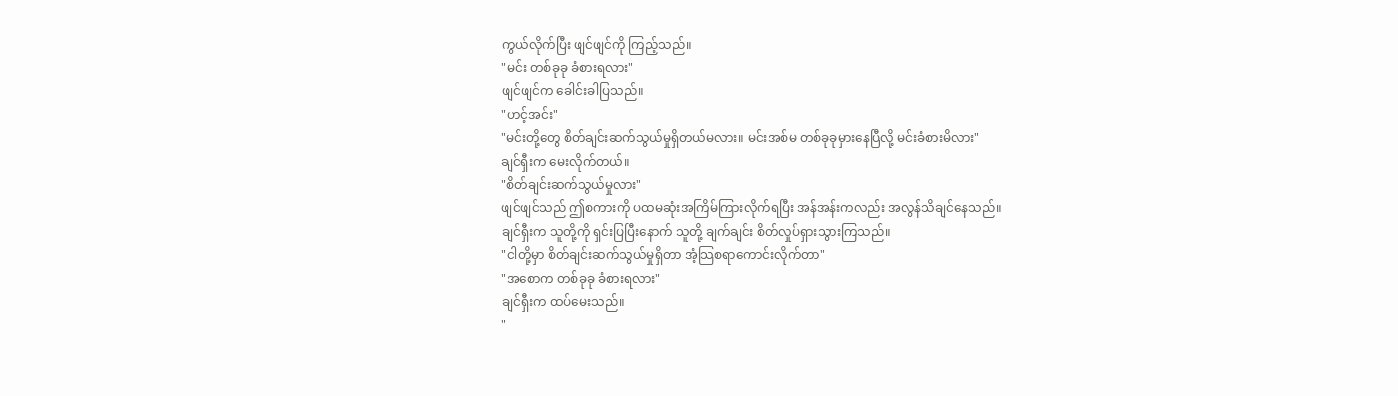ကွယ်လိုက်ပြီး ဖျင်ဖျင်ကို ကြည့်သည်။
"မင်း တစ်ခုခု ခံစားရလား"
ဖျင်ဖျင်က ခေါင်းခါပြသည်။
"ဟင့်အင်း"
"မင်းတို့တွေ စိတ်ချင်းဆက်သွယ်မှုရှိတယ်မလား။ မင်းအစ်မ တစ်ခုခုမှားနေပြီလို့ မင်းခံစားမိလား"
ချင်ရှီးက မေးလိုက်တယ်။
"စိတ်ချင်းဆက်သွယ်မှုလား"
ဖျင်ဖျင်သည် ဤစကားကို ပထမဆုံးအကြိမ်ကြားလိုက်ရပြီး အန်အန်းကလည်း အလွန်သိချင်နေသည်။
ချင်ရှီးက သူတို့ကို ရှင်းပြပြီးနောက် သူတို့ ချက်ချင်း စိတ်လှုပ်ရှားသွားကြသည်။
"ငါတို့မှာ စိတ်ချင်းဆက်သွယ်မှုရှိတာ အံ့သြစရာကောင်းလိုက်တာ"
"အစောက တစ်ခုခု ခံစားရလား"
ချင်ရှီးက ထပ်မေးသည်။
"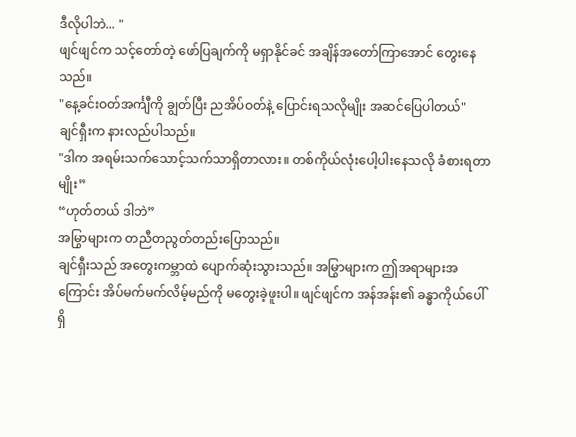ဒီလိုပါဘဲ... "
ဖျင်ဖျင်က သင့်တော်တဲ့ ဖော်ပြချက်ကို မရှာနိုင်ခင် အချိန်အတော်ကြာအောင် တွေးနေသည်။
"နေ့ခင်းဝတ်အင်္ကျီကို ချွတ်ပြီး ညအိပ်ဝတ်နဲ့ ပြောင်းရသလိုမျိုး အဆင်ပြေပါတယ်"
ချင်ရှီးက နားလည်ပါသည်။
"ဒါက အရမ်းသက်သောင့်သက်သာရှိတာလား။ တစ်ကိုယ်လုံးပေါ့ပါးနေသလို ခံစားရတာမျိုး”
“ဟုတ်တယ် ဒါဘဲ”
အမြွာများက တညီတညွတ်တည်းပြောသည်။
ချင်ရှီးသည် အတွေးကမ္ဘာထဲ ပျောက်ဆုံးသွားသည်။ အမြွာများက ဤအရာများအကြောင်း အိပ်မက်မက်လိမ့်မည်ကို မတွေးခဲ့ဖူးပါ။ ဖျင်ဖျင်က အန်အန်း၏ ခန္ဓာကိုယ်ပေါ်ရှိ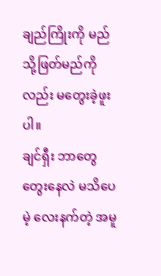ချည်ကြိုးကို မည်သို့ဖြတ်မည်ကိုလည်း မတွေးခဲ့ဖူးပါ။
ချင်ရှီး ဘာတွေတွေးနေလဲ မသိပေမဲ့ လေးနက်တဲ့ အမူ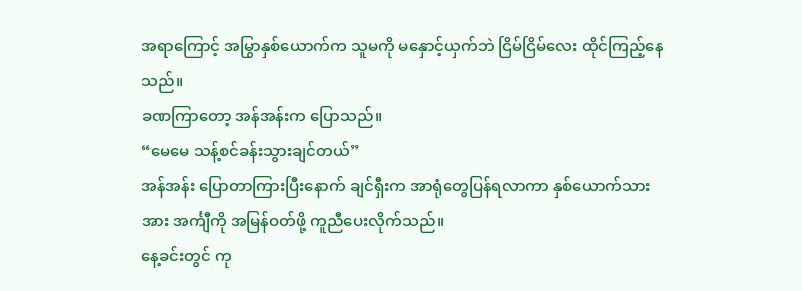အရာကြောင့် အမြွာနှစ်ယောက်က သူမကို မနှောင့်ယှက်ဘဲ ငြိမ်ငြိမ်လေး ထိုင်ကြည့်နေသည်။
ခဏကြာတော့ အန်အန်းက ပြောသည်။
“မေမေ သန့်စင်ခန်းသွားချင်တယ်”
အန်အန်း ပြောတာကြားပြီးနောက် ချင်ရှီးက အာရုံတွေပြန်ရလာကာ နှစ်ယောက်သားအား အင်္ကျီကို အမြန်ဝတ်ဖို့ ကူညီပေးလိုက်သည်။
နေ့ခင်းတွင် ကု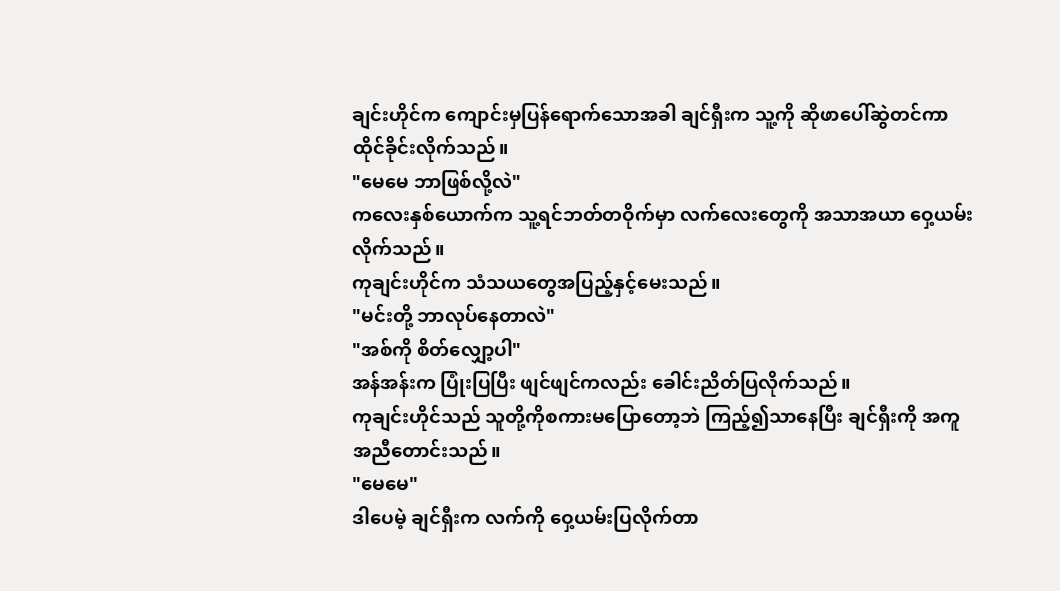ချင်းဟိုင်က ကျောင်းမှပြန်ရောက်သောအခါ ချင်ရှီးက သူ့ကို ဆိုဖာပေါ်ဆွဲတင်ကာ ထိုင်ခိုင်းလိုက်သည်။
"မေမေ ဘာဖြစ်လို့လဲ"
ကလေးနှစ်ယောက်က သူ့ရင်ဘတ်တဝိုက်မှာ လက်လေးတွေကို အသာအယာ ဝှေ့ယမ်းလိုက်သည်။
ကုချင်းဟိုင်က သံသယတွေအပြည့်နှင့်မေးသည်။
"မင်းတို့ ဘာလုပ်နေတာလဲ"
"အစ်ကို စိတ်လျှော့ပါ"
အန်အန်းက ပြုံးပြပြီး ဖျင်ဖျင်ကလည်း ခေါင်းညိတ်ပြလိုက်သည်။
ကုချင်းဟိုင်သည် သူတို့ကိုစကားမပြောတော့ဘဲ ကြည့်၍သာနေပြီး ချင်ရှီးကို အကူအညီတောင်းသည်။
"မေမေ"
ဒါပေမဲ့ ချင်ရှီးက လက်ကို ဝှေ့ယမ်းပြလိုက်တာ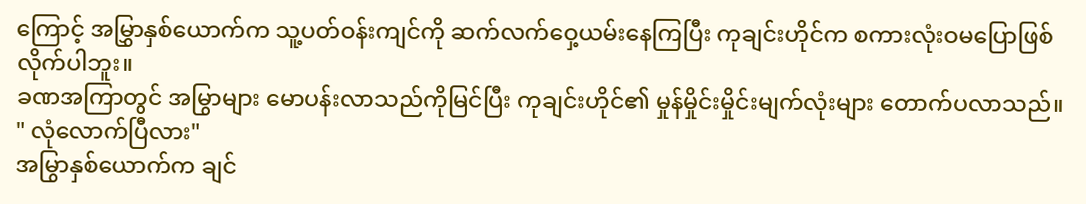ကြောင့် အမြွှာနှစ်ယောက်က သူ့ပတ်ဝန်းကျင်ကို ဆက်လက်ဝှေ့ယမ်းနေကြပြီး ကုချင်းဟိုင်က စကားလုံးဝမပြောဖြစ်လိုက်ပါဘူး။
ခဏအကြာတွင် အမြွာများ မောပန်းလာသည်ကိုမြင်ပြီး ကုချင်းဟိုင်၏ မှုန်မှိုင်းမှိုင်းမျက်လုံးများ တောက်ပလာသည်။
" လုံလောက်ပြီလား"
အမြွာနှစ်ယောက်က ချင်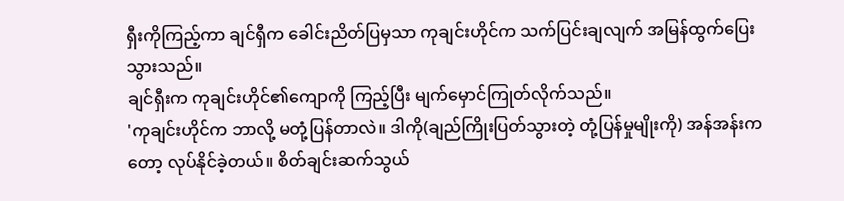ရှီးကိုကြည့်ကာ ချင်ရှီက ခေါင်းညိတ်ပြမှသာ ကုချင်းဟိုင်က သက်ပြင်းချလျက် အမြန်ထွက်ပြေးသွားသည်။
ချင်ရှီးက ကုချင်းဟိုင်၏ကျောကို ကြည့်ပြီး မျက်မှောင်ကြုတ်လိုက်သည်။
'ကုချင်းဟိုင်က ဘာလို့ မတုံ့ပြန်တာလဲ။ ဒါကို(ချည်ကြိုးပြတ်သွားတဲ့ တုံ့ပြန်မှုမျိုးကို) အန်အန်းကတော့ လုပ်နိုင်ခဲ့တယ်။ စိတ်ချင်းဆက်သွယ်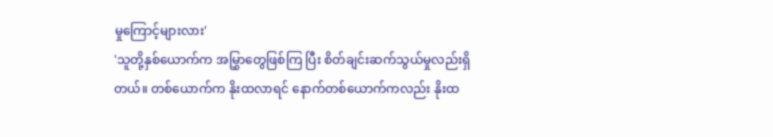မှုကြောင့်များလား'
'သူတို့နှစ်ယောက်က အမြွှာတွေဖြစ်ကြ ပြီး စိတ်ချင်းဆက်သွယ်မှုလည်းရှိတယ်။ တစ်ယောက်က နိုးထလာရင် နောက်တစ်ယောက်ကလည်း နိုးထ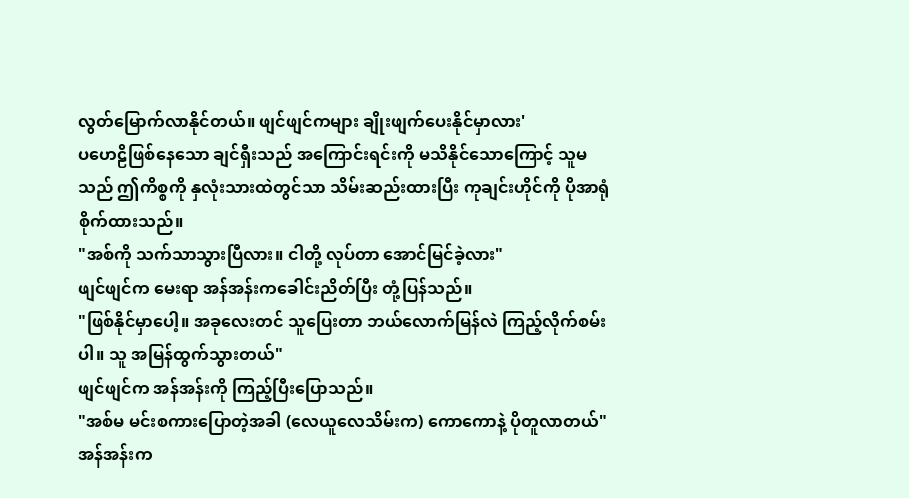လွတ်မြောက်လာနိုင်တယ်။ ဖျင်ဖျင်ကများ ချိုးဖျက်ပေးနိုင်မှာလား'
ပဟေဠိဖြစ်နေသော ချင်ရှီးသည် အကြောင်းရင်းကို မသိနိုင်သောကြောင့် သူမသည် ဤကိစ္စကို နှလုံးသားထဲတွင်သာ သိမ်းဆည်းထားပြီး ကုချင်းဟိုင်ကို ပိုအာရုံစိုက်ထားသည်။
"အစ်ကို သက်သာသွားပြီလား။ ငါတို့ လုပ်တာ အောင်မြင်ခဲ့လား"
ဖျင်ဖျင်က မေးရာ အန်အန်းကခေါင်းညိတ်ပြီး တုံ့ပြန်သည်။
"ဖြစ်နိုင်မှာပေါ့။ အခုလေးတင် သူပြေးတာ ဘယ်လောက်မြန်လဲ ကြည့်လိုက်စမ်းပါ။ သူ အမြန်ထွက်သွားတယ်"
ဖျင်ဖျင်က အန်အန်းကို ကြည့်ပြီးပြောသည်။
"အစ်မ မင်းစကားပြောတဲ့အခါ (လေယူလေသိမ်းက) ကောကောနဲ့ ပိုတူလာတယ်"
အန်အန်းက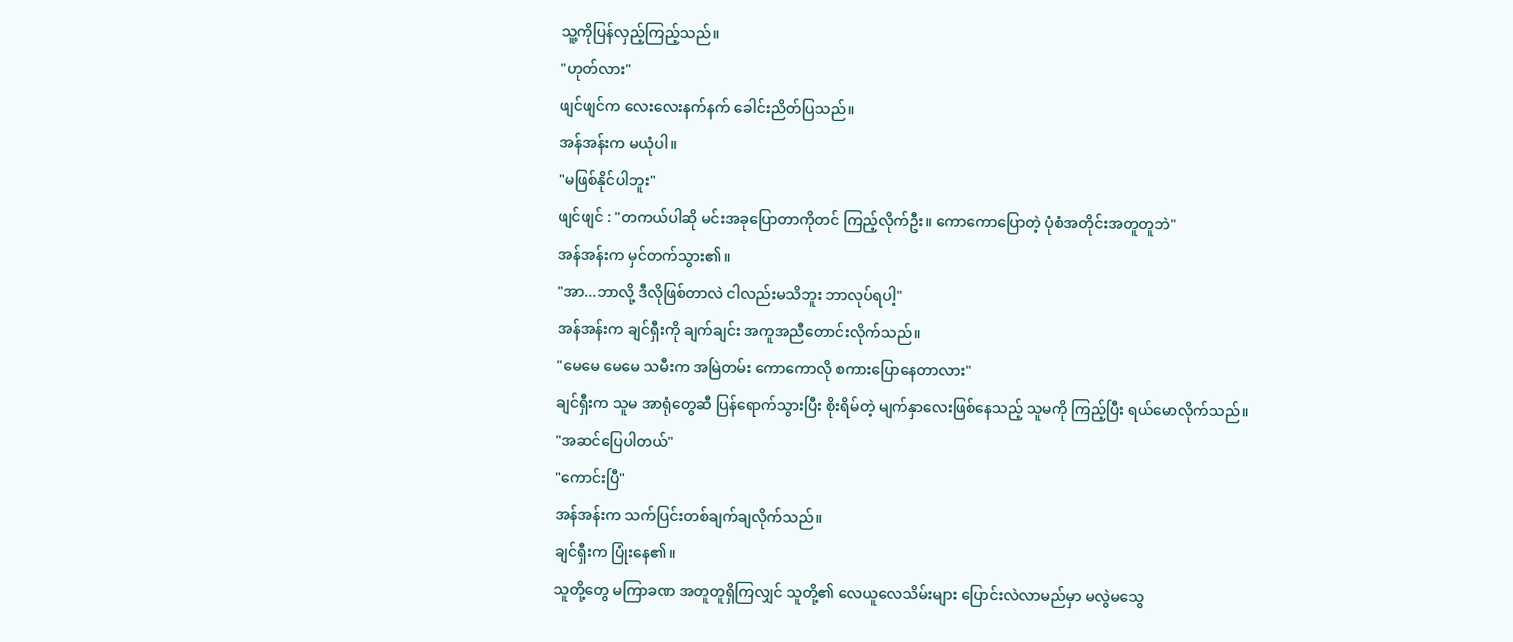သူ့ကိုပြန်လှည့်ကြည့်သည်။
"ဟုတ်လား"
ဖျင်ဖျင်က လေးလေးနက်နက် ခေါင်းညိတ်ပြသည်။
အန်အန်းက မယုံပါ။
"မဖြစ်နိုင်ပါဘူး"
ဖျင်ဖျင် : "တကယ်ပါဆို မင်းအခုပြောတာကိုတင် ကြည့်လိုက်ဦး။ ကောကောပြောတဲ့ ပုံစံအတိုင်းအတူတူဘဲ"
အန်အန်းက မှင်တက်သွား၏။
"အာ...ဘာလို့ ဒီလိုဖြစ်တာလဲ ငါလည်းမသိဘူး ဘာလုပ်ရပါ့"
အန်အန်းက ချင်ရှီးကို ချက်ချင်း အကူအညီတောင်းလိုက်သည်။
"မေမေ မေမေ သမီးက အမြဲတမ်း ကောကောလို စကားပြောနေတာလား"
ချင်ရှီးက သူမ အာရုံတွေဆီ ပြန်ရောက်သွားပြီး စိုးရိမ်တဲ့ မျက်နှာလေးဖြစ်နေသည့် သူမကို ကြည့်ပြီး ရယ်မောလိုက်သည်။
"အဆင်ပြေပါတယ်"
"ကောင်းပြီ"
အန်အန်းက သက်ပြင်းတစ်ချက်ချလိုက်သည်။
ချင်ရှီးက ပြုံးနေ၏။
သူတို့တွေ မကြာခဏ အတူတူရှိကြလျှင် သူတို့၏ လေယူလေသိမ်းများ ပြောင်းလဲလာမည်မှာ မလွဲမသွေ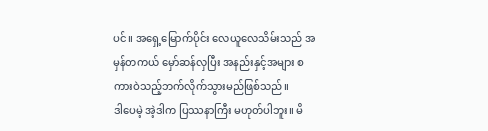ပင်။ အရှေ့မြောက်ပိုင်း လေယူလေသိမ်းသည် အမှန်တကယ် မှော်ဆန်လှပြီး အနည်းနှင့်အများ စကားဝဲသည့်ဘက်လိုက်သွားမည်ဖြစ်သည်။
ဒါပေမဲ့ အဲ့ဒါက ပြဿနာကြီး မဟုတ်ပါဘူး။ မိ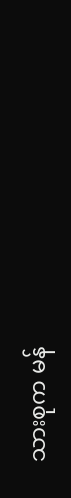သားစုက မန်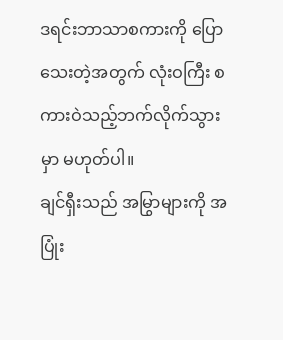ဒရင်းဘာသာစကားကို ပြောသေးတဲ့အတွက် လုံးဝကြီး စကားဝဲသည့်ဘက်လိုက်သွားမှာ မဟုတ်ပါ။
ချင်ရှီးသည် အမြွာများကို အပြုံး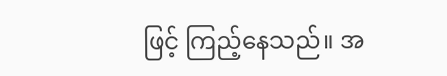ဖြင့် ကြည့်နေသည်။ အ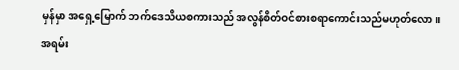မှန်မှာ အရှေ့မြောက် ဘက်ဒေသိယစကားသည် အလွန်စိတ်ဝင်စားစရာကောင်းသည်မဟုတ်လော။ အရမ်း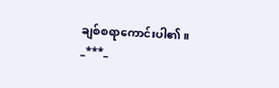ချစ်စရာကောင်းပါ၏။
_***_